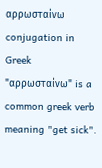αρρωσταίνω conjugation in Greek
"αρρωσταίνω" is a common greek verb meaning "get sick".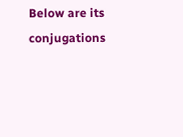Below are its conjugations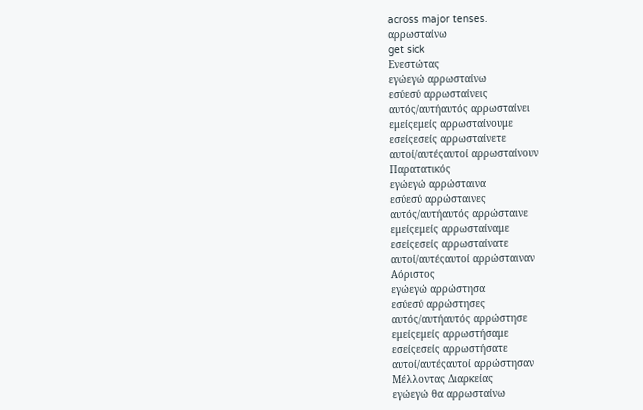across major tenses.
αρρωσταίνω
get sick
Ενεστώτας
εγώεγώ αρρωσταίνω
εσύεσύ αρρωσταίνεις
αυτός/αυτήαυτός αρρωσταίνει
εμείςεμείς αρρωσταίνουμε
εσείςεσείς αρρωσταίνετε
αυτοί/αυτέςαυτοί αρρωσταίνουν
Παρατατικός
εγώεγώ αρρώσταινα
εσύεσύ αρρώσταινες
αυτός/αυτήαυτός αρρώσταινε
εμείςεμείς αρρωσταίναμε
εσείςεσείς αρρωσταίνατε
αυτοί/αυτέςαυτοί αρρώσταιναν
Αόριστος
εγώεγώ αρρώστησα
εσύεσύ αρρώστησες
αυτός/αυτήαυτός αρρώστησε
εμείςεμείς αρρωστήσαμε
εσείςεσείς αρρωστήσατε
αυτοί/αυτέςαυτοί αρρώστησαν
Μέλλοντας Διαρκείας
εγώεγώ θα αρρωσταίνω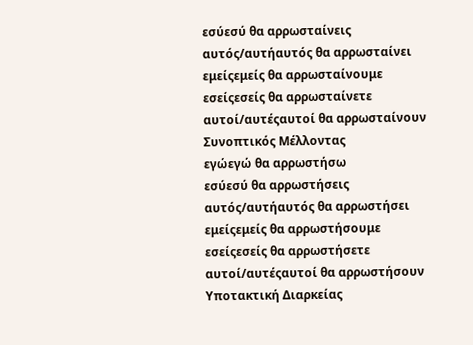εσύεσύ θα αρρωσταίνεις
αυτός/αυτήαυτός θα αρρωσταίνει
εμείςεμείς θα αρρωσταίνουμε
εσείςεσείς θα αρρωσταίνετε
αυτοί/αυτέςαυτοί θα αρρωσταίνουν
Συνοπτικός Μέλλοντας
εγώεγώ θα αρρωστήσω
εσύεσύ θα αρρωστήσεις
αυτός/αυτήαυτός θα αρρωστήσει
εμείςεμείς θα αρρωστήσουμε
εσείςεσείς θα αρρωστήσετε
αυτοί/αυτέςαυτοί θα αρρωστήσουν
Υποτακτική Διαρκείας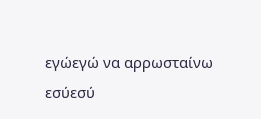εγώεγώ να αρρωσταίνω
εσύεσύ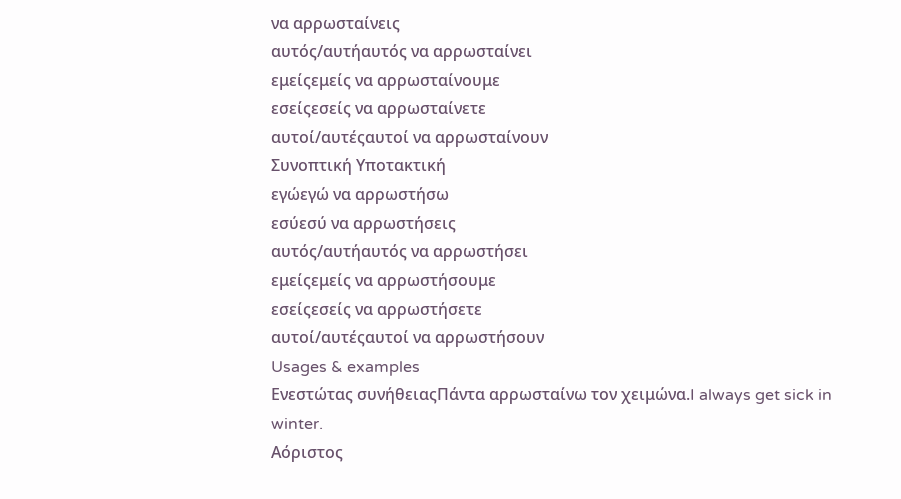να αρρωσταίνεις
αυτός/αυτήαυτός να αρρωσταίνει
εμείςεμείς να αρρωσταίνουμε
εσείςεσείς να αρρωσταίνετε
αυτοί/αυτέςαυτοί να αρρωσταίνουν
Συνοπτική Υποτακτική
εγώεγώ να αρρωστήσω
εσύεσύ να αρρωστήσεις
αυτός/αυτήαυτός να αρρωστήσει
εμείςεμείς να αρρωστήσουμε
εσείςεσείς να αρρωστήσετε
αυτοί/αυτέςαυτοί να αρρωστήσουν
Usages & examples
Ενεστώτας συνήθειαςΠάντα αρρωσταίνω τον χειμώνα.I always get sick in winter.
Αόριστος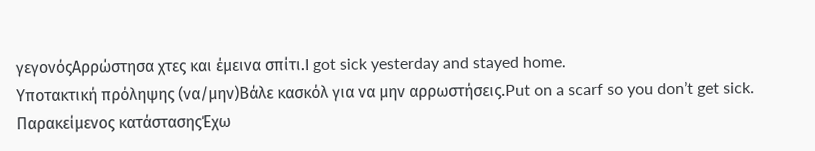γεγονόςΑρρώστησα χτες και έμεινα σπίτι.I got sick yesterday and stayed home.
Υποτακτική πρόληψης (να/μην)Βάλε κασκόλ για να μην αρρωστήσεις.Put on a scarf so you don’t get sick.
Παρακείμενος κατάστασηςΈχω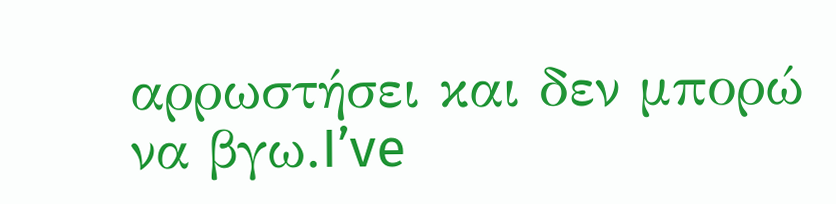αρρωστήσει και δεν μπορώ να βγω.I’ve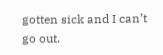gotten sick and I can’t go out.